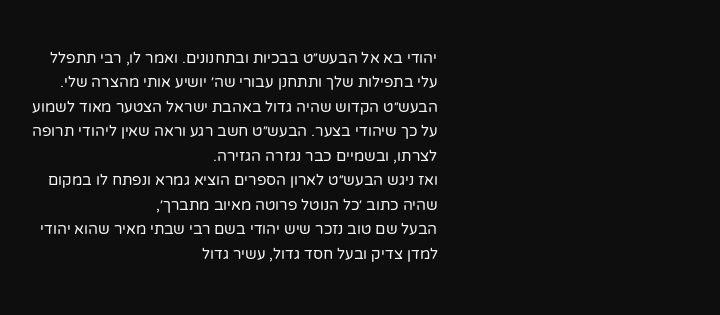יהודי בא אל הבעש״ט בבכיות ובתחנונים. ואמר לו, רבי תתפלל עלי בתפילות שלך ותתחנן עבורי שה׳ יושיע אותי מהצרה שלי.
הבעש״ט הקדוש שהיה גדול באהבת ישראל הצטער מאוד לשמוע על כך שיהודי בצער. הבעש״ט חשב רגע וראה שאין ליהודי תרופה לצרתו, ובשמיים כבר נגזרה הגזירה.
ואז ניגש הבעש״ט לארון הספרים הוציא גמרא ונפתח לו במקום שהיה כתוב ׳כל הנוטל פרוטה מאיוב מתברך׳,
הבעל שם טוב נזכר שיש יהודי בשם רבי שבתי מאיר שהוא יהודי למדן צדיק ובעל חסד גדול, עשיר גדול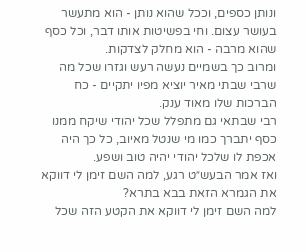ונותן כספים, וככל שהוא נותן - הוא מתעשר בעושר עצום. וחי בפשיטות אותו דבר, וכל כסף שהוא מרבה - הוא מחלק לצדקות.
ומרוב כך בשמיים נעשה רעש וגזרו שכל מה שרבי שבתי מאיר יוציא מפיו יתקיים - כח הברכות שלו מאוד ענק.
רבי שבתאי גם מתפלל שכל יהודי שיקח ממנו כסף יתברך כמו מי שנטל מאיוב, כל כך היה אכפת לו שלכל יהודי יהיה טוב ושפע.
ואז אמר הבעש״ט רגע, למה השם זימן לי דווקא את הגמרא הזאת בבא בתרא?
למה השם זימן לי דווקא את הקטע הזה שכל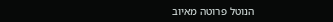הנוטל פרוטה מאיוב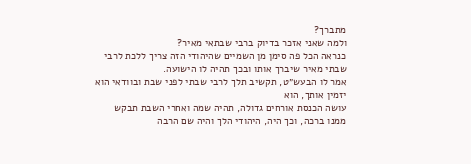מתברך?
ולמה שאני אזכר בדיוק ברבי שבתאי מאיר?
כנראה הכל פה סימן מן השמיים שהיהודי הזה צריך ללכת לרבי שבתי מאיר שיברך אותו ובכך תהיה לו הישועה.
אמר לו הבעש״ט, תקשיב תלך לרבי שבתי לפני שבת ובוודאי הוא יזמין אותך, הוא
עושה הכנסת אורחים גדולה, תהיה שמה ואחרי השבת תבקש ממנו ברכה, וכך היה, היהודי הלך והיה שם הרבה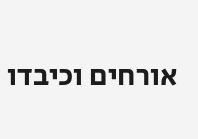אורחים וכיבדו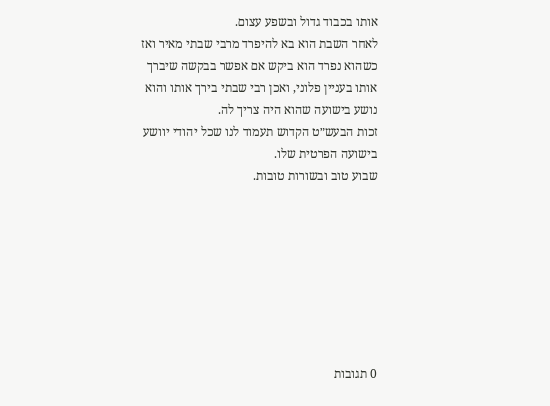אותו בכבוד גדול ובשפע עצום.
לאחר השבת הוא בא להיפרד מרבי שבתי מאיר ואז כשהוא נפרד הוא ביקש אם אפשר בבקשה שיברך אותו בעניין פלוני, ואכן רבי שבתי בירך אותו והוא נושע בישועה שהוא היה צריך לה.
זכות הבעש״ט הקדוש תעמוד לנו שכל יהודי יוושע בישועה הפרטית שלו.
שבוע טוב ובשורות טובות.








0 תגובות